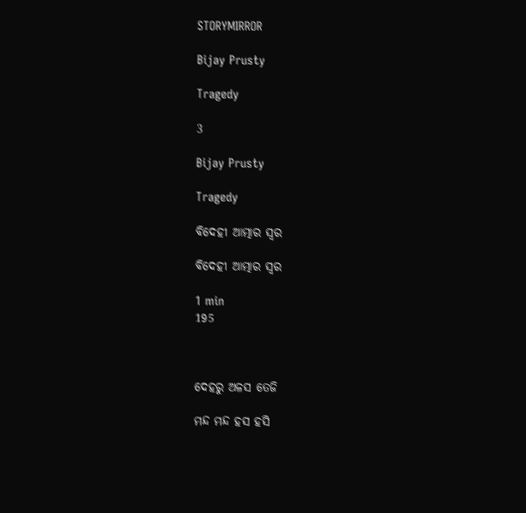STORYMIRROR

Bijay Prusty

Tragedy

3

Bijay Prusty

Tragedy

ବିଦେହୀ ଆତ୍ମାର ସ୍ୱର

ବିଦେହୀ ଆତ୍ମାର ସ୍ୱର

1 min
195



ଦେହରୁ ଅଳସ ତେଜି

ମନ୍ଦ ମନ୍ଦ ହସ ହସି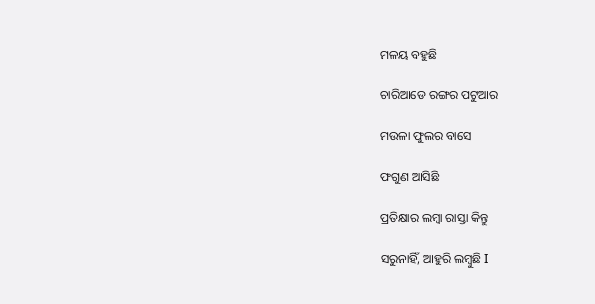ମଳୟ ବହୁଛି

ଚାରିଆଡେ ରଙ୍ଗର ପଟୁଆର

ମଉଳା ଫୁଲର ବାସେ

ଫଗୁଣ ଆସିଛି

ପ୍ରତିକ୍ଷାର ଲମ୍ବା ରାସ୍ତା କିନ୍ତୁ

ସରୁନାହିଁ, ଆହୁରି ଲମ୍ବୁଛି I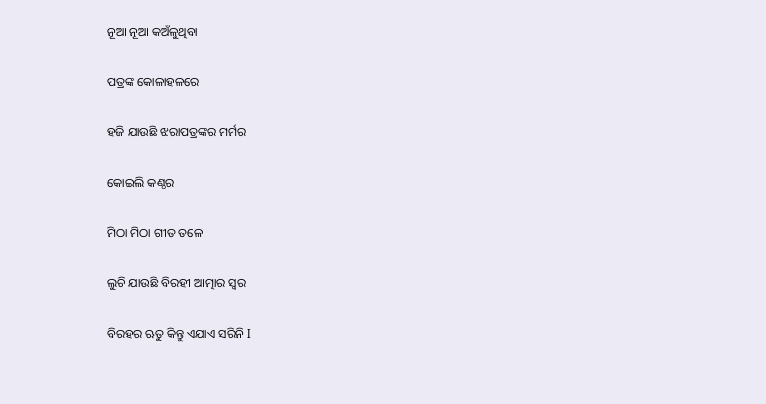ନୂଆ ନୂଆ କଅଁଳୁଥିବା

ପତ୍ରଙ୍କ କୋଳାହଳରେ

ହଜି ଯାଉଛି ଝରାପତ୍ରଙ୍କର ମର୍ମର

କୋଇଲି କଣ୍ଠର

ମିଠା ମିଠା ଗୀତ ତଳେ

ଲୁଚି ଯାଉଛି ବିରହୀ ଆତ୍ମାର ସ୍ୱର

ବିରହର ଋତୁ କିନ୍ତୁ ଏଯାଏ ସରିନି I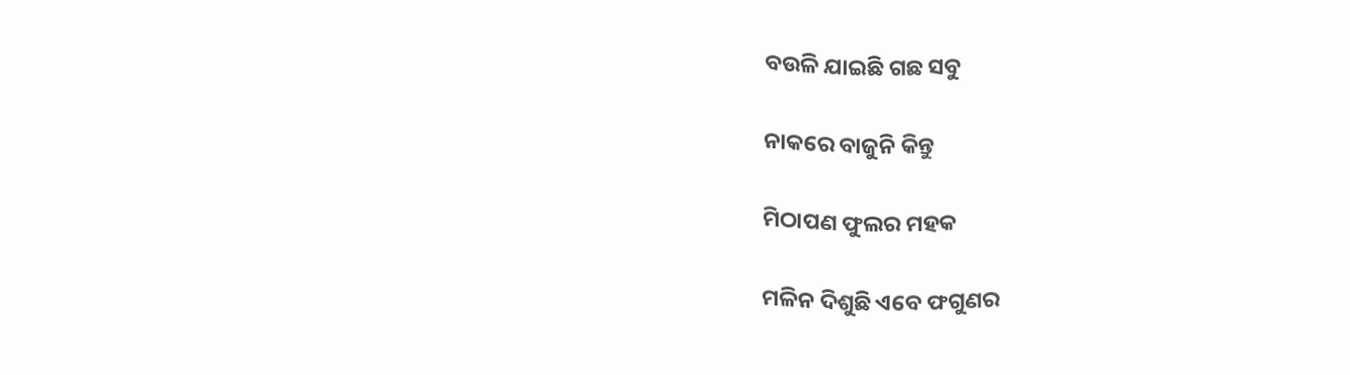ବଉଳି ଯାଇଛି ଗଛ ସବୁ

ନାକରେ ବାଜୁନି କିନ୍ତୁ

ମିଠାପଣ ଫୁଲର ମହକ

ମଳିନ ଦିଶୁଛି ଏବେ ଫଗୁଣର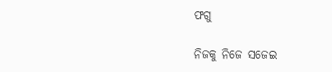ଫଗୁ

ନିଜକୁ ନିଜେ ସଜେଇ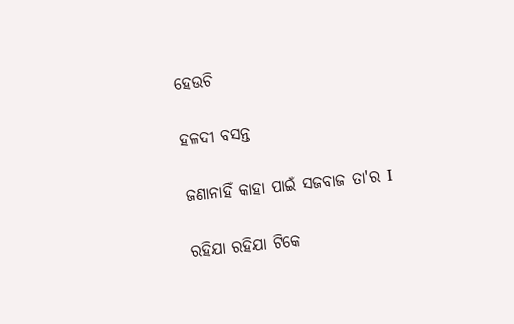ହେଉଚି

ହଳଦୀ ବସନ୍ତ

ଜଣାନାହିଁ କାହା ପାଇଁ ସଜବାଜ ତା'ର I

ରହିଯା ରହିଯା ଟିକେ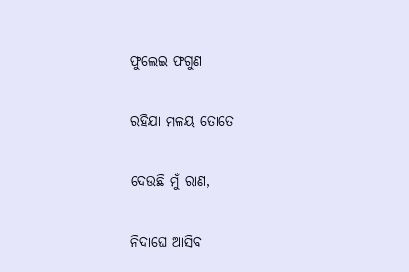ଫୁଲେଇ ଫଗୁଣ

ରହିଯା ମଳୟ ତୋତେ

ଦେଉଛି ମୁଁ ରାଣ,

ନିଦାଘେ ଆସିବ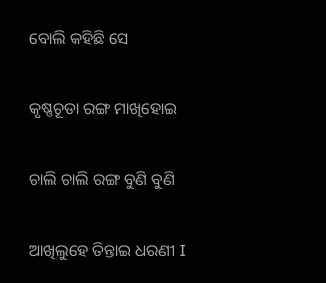ବୋଲି କହିଛି ସେ

କୃଷ୍ଣଚୂଡା ରଙ୍ଗ ମାଖିହୋଇ

ଚାଲି ଚାଲି ରଙ୍ଗ ବୁଣି ବୁଣି

ଆଖିଲୁହେ ତିନ୍ତାଇ ଧରଣୀ I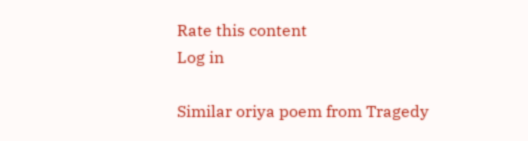Rate this content
Log in

Similar oriya poem from Tragedy